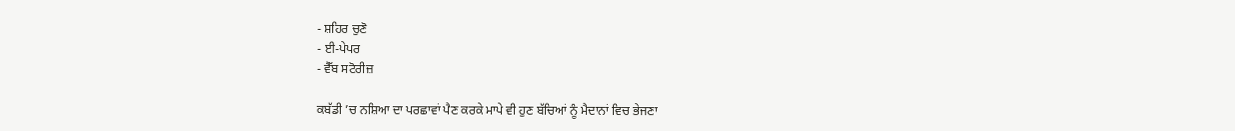- ਸ਼ਹਿਰ ਚੁਣੋ
- ਈ-ਪੇਪਰ
- ਵੈੱਬ ਸਟੋਰੀਜ਼

ਕਬੱਡੀ ’ਚ ਨਸ਼ਿਆ ਦਾ ਪਰਛਾਵਾਂ ਪੈਣ ਕਰਕੇ ਮਾਪੇ ਵੀ ਹੁਣ ਬੱਚਿਆਂ ਨੂੰ ਮੈਦਾਨਾਂ ਵਿਚ ਭੇਜਣਾ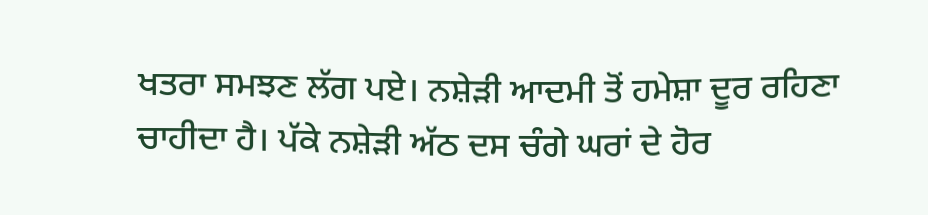ਖਤਰਾ ਸਮਝਣ ਲੱਗ ਪਏ। ਨਸ਼ੇੜੀ ਆਦਮੀ ਤੋਂ ਹਮੇਸ਼ਾ ਦੂਰ ਰਹਿਣਾ ਚਾਹੀਦਾ ਹੈ। ਪੱਕੇ ਨਸ਼ੇੜੀ ਅੱਠ ਦਸ ਚੰਗੇ ਘਰਾਂ ਦੇ ਹੋਰ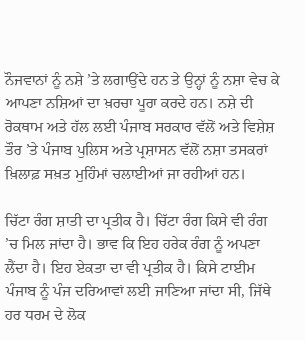ਨੌਜਵਾਨਾਂ ਨੂੰ ਨਸ਼ੇ ’ਤੇ ਲਗਾਉਂਦੇ ਹਨ ਤੇ ਉਨ੍ਹਾਂ ਨੂੰ ਨਸ਼ਾ ਵੇਚ ਕੇ ਆਪਣਾ ਨਸ਼ਿਆਂ ਦਾ ਖ਼ਰਚਾ ਪੂਰਾ ਕਰਦੇ ਹਨ। ਨਸ਼ੇ ਦੀ ਰੋਕਥਾਮ ਅਤੇ ਹੱਲ ਲਈ ਪੰਜਾਬ ਸਰਕਾਰ ਵੱਲੋਂ ਅਤੇ ਵਿਸ਼ੇਸ਼ ਤੌਰ ’ਤੇ ਪੰਜਾਬ ਪੁਲਿਸ ਅਤੇ ਪ੍ਰਸ਼ਾਸਨ ਵੱਲੋਂ ਨਸ਼ਾ ਤਸਕਰਾਂ ਖ਼ਿਲਾਫ਼ ਸਖ਼ਤ ਮੁਹਿੰਮਾਂ ਚਲਾਈਆਂ ਜਾ ਰਹੀਆਂ ਹਨ।

ਚਿੱਟਾ ਰੰਗ ਸ਼ਾਤੀ ਦਾ ਪ੍ਰਤੀਕ ਹੈ। ਚਿੱਟਾ ਰੰਗ ਕਿਸੇ ਵੀ ਰੰਗ ’ਚ ਮਿਲ ਜਾਂਦਾ ਹੈ। ਭਾਵ ਕਿ ਇਹ ਹਰੇਕ ਰੰਗ ਨੂੰ ਅਪਣਾ ਲੈਂਦਾ ਹੈ। ਇਹ ਏਕਤਾ ਦਾ ਵੀ ਪ੍ਰਤੀਕ ਹੈ। ਕਿਸੇ ਟਾਈਮ ਪੰਜਾਬ ਨੂੰ ਪੰਜ ਦਰਿਆਵਾਂ ਲਈ ਜਾਣਿਆ ਜਾਂਦਾ ਸੀ, ਜਿੱਥੇ ਹਰ ਧਰਮ ਦੇ ਲੋਕ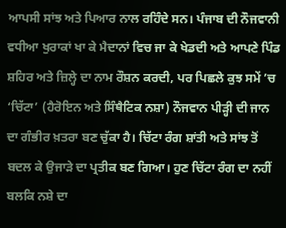ਆਪਸੀ ਸਾਂਝ ਅਤੇ ਪਿਆਰ ਨਾਲ ਰਹਿੰਦੇ ਸਨ। ਪੰਜਾਬ ਦੀ ਨੌਜਵਾਨੀ ਵਧੀਆ ਖੁਰਾਕਾਂ ਖਾ ਕੇ ਮੈਦਾਨਾਂ ਵਿਚ ਜਾ ਕੇ ਖੇਡਦੀ ਅਤੇ ਆਪਣੇ ਪਿੰਡ ਸ਼ਹਿਰ ਅਤੇ ਜ਼ਿਲ੍ਹੇ ਦਾ ਨਾਮ ਰੌਸ਼ਨ ਕਰਦੀ, ਪਰ ਪਿਛਲੇ ਕੁਝ ਸਮੇਂ ’ਚ ‘ਚਿੱਟਾ’ (ਹੈਰੋਇਨ ਅਤੇ ਸਿੰਥੈਟਿਕ ਨਸ਼ਾ) ਨੌਜਵਾਨ ਪੀੜ੍ਹੀ ਦੀ ਜਾਨ ਦਾ ਗੰਭੀਰ ਖ਼ਤਰਾ ਬਣ ਚੁੱਕਾ ਹੈ। ਚਿੱਟਾ ਰੰਗ ਸ਼ਾਂਤੀ ਅਤੇ ਸਾਂਝ ਤੋਂ ਬਦਲ ਕੇ ਉਜਾੜੇ ਦਾ ਪ੍ਰਤੀਕ ਬਣ ਗਿਆ। ਹੁਣ ਚਿੱਟਾ ਰੰਗ ਦਾ ਨਹੀਂ ਬਲਕਿ ਨਸ਼ੇ ਦਾ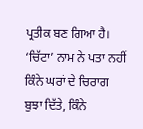ਪ੍ਰਤੀਕ ਬਣ ਗਿਆ ਹੈ। ‘ਚਿੱਟਾ’ ਨਾਮ ਨੇ ਪਤਾ ਨਹੀਂ ਕਿੰਨੇ ਘਰਾਂ ਦੇ ਚਿਰਾਗ ਬੁਝਾ ਦਿੱਤੇ, ਕਿੰਨੇ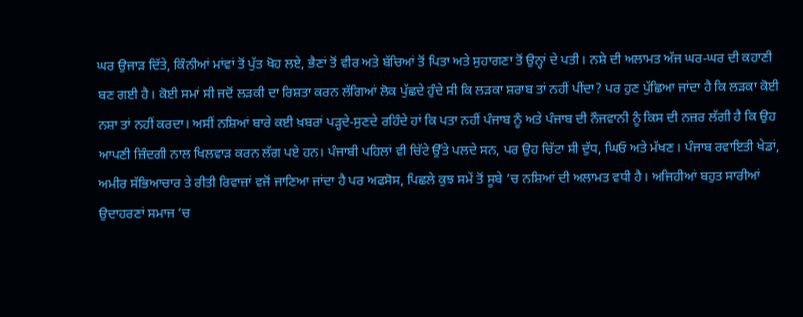ਘਰ ਉਜਾੜ ਦਿੱਤੇ, ਕਿੰਨੀਆਂ ਮਾਂਵਾਂ ਤੋਂ ਪੁੱਤ ਖੋਹ ਲਏ, ਭੈਣਾਂ ਤੋਂ ਵੀਰ ਅਤੇ ਬੱਚਿਆਂ ਤੋਂ ਪਿਤਾ ਅਤੇ ਸੁਹਾਗਣਾ ਤੋਂ ਉਨ੍ਹਾਂ ਦੇ ਪਤੀ। ਨਸ਼ੇ ਦੀ ਅਲਾਮਤ ਅੱਜ ਘਰ-ਘਰ ਦੀ ਕਹਾਣੀ ਬਣ ਗਈ ਹੈ। ਕੋਈ ਸਮਾਂ ਸੀ ਜਦੋਂ ਲੜਕੀ ਦਾ ਰਿਸ਼ਤਾ ਕਰਨ ਲੱਗਿਆਂ ਲੋਕ ਪੁੱਛਦੇ ਹੁੰਦੇ ਸੀ ਕਿ ਲੜਕਾ ਸ਼ਰਾਬ ਤਾਂ ਨਹੀਂ ਪੀਂਦਾ? ਪਰ ਹੁਣ ਪੁੱਛਿਆ ਜਾਂਦਾ ਹੈ ਕਿ ਲੜਕਾ ਕੋਈ ਨਸ਼ਾ ਤਾਂ ਨਹੀਂ ਕਰਦਾ। ਅਸੀਂ ਨਸ਼ਿਆਂ ਬਾਰੇ ਕਈ ਖ਼ਬਰਾਂ ਪੜ੍ਹਦੇ-ਸੁਣਦੇ ਰਹਿੰਦੇ ਹਾਂ ਕਿ ਪਤਾ ਨਹੀਂ ਪੰਜਾਬ ਨੂੰ ਅਤੇ ਪੰਜਾਬ ਦੀ ਨੌਜਵਾਨੀ ਨੂੰ ਕਿਸ ਦੀ ਨਜ਼ਰ ਲੱਗੀ ਹੈ ਕਿ ਉਹ ਆਪਣੀ ਜ਼ਿੰਦਗੀ ਨਾਲ ਖਿਲਵਾੜ ਕਰਨ ਲੱਗ ਪਏ ਹਨ। ਪੰਜਾਬੀ ਪਹਿਲਾਂ ਵੀ ਚਿੱਟੇ ਉੱਤੇ ਪਲਦੇ ਸਨ, ਪਰ ਉਹ ਚਿੱਟਾ ਸੀ ਦੁੱਧ, ਘਿਓ ਅਤੇ ਮੱਖਣ। ਪੰਜਾਬ ਰਵਾਇਤੀ ਖੇਡਾਂ, ਅਮੀਰ ਸੱਭਿਆਚਾਰ ਤੇ ਰੀਤੀ ਰਿਵਾਜ਼ਾਂ ਵਜੋਂ ਜਾਣਿਆ ਜਾਂਦਾ ਹੈ ਪਰ ਅਫਸੋਸ, ਪਿਛਲੇ ਕੁਝ ਸਮੇਂ ਤੋਂ ਸੂਬੇ ’ਚ ਨਸ਼ਿਆਂ ਦੀ ਅਲਾਮਤ ਵਧੀ ਹੈ। ਅਜਿਹੀਆਂ ਬਹੁਤ ਸਾਰੀਆਂ ਉਦਾਹਰਣਾਂ ਸਮਾਜ ’ਚ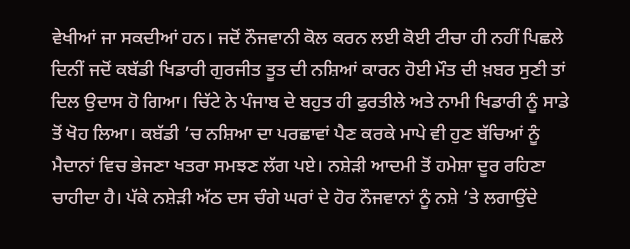ਵੇਖੀਆਂ ਜਾ ਸਕਦੀਆਂ ਹਨ। ਜਦੋਂ ਨੌਜਵਾਨੀ ਕੋਲ ਕਰਨ ਲਈ ਕੋਈ ਟੀਚਾ ਹੀ ਨਹੀਂ ਪਿਛਲੇ ਦਿਨੀਂ ਜਦੋਂ ਕਬੱਡੀ ਖਿਡਾਰੀ ਗੁਰਜੀਤ ਤੂਤ ਦੀ ਨਸ਼ਿਆਂ ਕਾਰਨ ਹੋਈ ਮੌਤ ਦੀ ਖ਼ਬਰ ਸੁਣੀ ਤਾਂ ਦਿਲ ਉਦਾਸ ਹੋ ਗਿਆ। ਚਿੱਟੇ ਨੇ ਪੰਜਾਬ ਦੇ ਬਹੁਤ ਹੀ ਫੁਰਤੀਲੇ ਅਤੇ ਨਾਮੀ ਖਿਡਾਰੀ ਨੂੰ ਸਾਡੇ ਤੋਂ ਖੋਹ ਲਿਆ। ਕਬੱਡੀ ’ਚ ਨਸ਼ਿਆ ਦਾ ਪਰਛਾਵਾਂ ਪੈਣ ਕਰਕੇ ਮਾਪੇ ਵੀ ਹੁਣ ਬੱਚਿਆਂ ਨੂੰ ਮੈਦਾਨਾਂ ਵਿਚ ਭੇਜਣਾ ਖਤਰਾ ਸਮਝਣ ਲੱਗ ਪਏ। ਨਸ਼ੇੜੀ ਆਦਮੀ ਤੋਂ ਹਮੇਸ਼ਾ ਦੂਰ ਰਹਿਣਾ ਚਾਹੀਦਾ ਹੈ। ਪੱਕੇ ਨਸ਼ੇੜੀ ਅੱਠ ਦਸ ਚੰਗੇ ਘਰਾਂ ਦੇ ਹੋਰ ਨੌਜਵਾਨਾਂ ਨੂੰ ਨਸ਼ੇ ’ਤੇ ਲਗਾਉਂਦੇ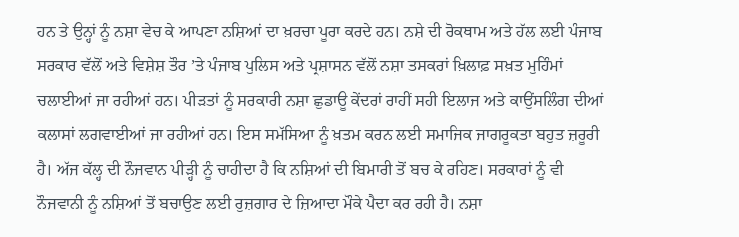ਹਨ ਤੇ ਉਨ੍ਹਾਂ ਨੂੰ ਨਸ਼ਾ ਵੇਚ ਕੇ ਆਪਣਾ ਨਸ਼ਿਆਂ ਦਾ ਖ਼ਰਚਾ ਪੂਰਾ ਕਰਦੇ ਹਨ। ਨਸ਼ੇ ਦੀ ਰੋਕਥਾਮ ਅਤੇ ਹੱਲ ਲਈ ਪੰਜਾਬ ਸਰਕਾਰ ਵੱਲੋਂ ਅਤੇ ਵਿਸ਼ੇਸ਼ ਤੌਰ ’ਤੇ ਪੰਜਾਬ ਪੁਲਿਸ ਅਤੇ ਪ੍ਰਸ਼ਾਸਨ ਵੱਲੋਂ ਨਸ਼ਾ ਤਸਕਰਾਂ ਖ਼ਿਲਾਫ਼ ਸਖ਼ਤ ਮੁਹਿੰਮਾਂ ਚਲਾਈਆਂ ਜਾ ਰਹੀਆਂ ਹਨ। ਪੀੜਤਾਂ ਨੂੰ ਸਰਕਾਰੀ ਨਸ਼ਾ ਛੁਡਾਊ ਕੇਂਦਰਾਂ ਰਾਹੀਂ ਸਹੀ ਇਲਾਜ ਅਤੇ ਕਾਉਂਸਲਿੰਗ ਦੀਆਂ ਕਲਾਸਾਂ ਲਗਵਾਈਆਂ ਜਾ ਰਹੀਆਂ ਹਨ। ਇਸ ਸਮੱਸਿਆ ਨੂੰ ਖ਼ਤਮ ਕਰਨ ਲਈ ਸਮਾਜਿਕ ਜਾਗਰੂਕਤਾ ਬਹੁਤ ਜ਼ਰੂਰੀ ਹੈ। ਅੱਜ ਕੱਲ੍ਹ ਦੀ ਨੌਜਵਾਨ ਪੀੜ੍ਹੀ ਨੂੰ ਚਾਹੀਦਾ ਹੈ ਕਿ ਨਸ਼ਿਆਂ ਦੀ ਬਿਮਾਰੀ ਤੋਂ ਬਚ ਕੇ ਰਹਿਣ। ਸਰਕਾਰਾਂ ਨੂੰ ਵੀ ਨੌਜਵਾਨੀ ਨੂੰ ਨਸ਼ਿਆਂ ਤੋਂ ਬਚਾਉਣ ਲਈ ਰੁਜ਼ਗਾਰ ਦੇ ਜ਼ਿਆਦਾ ਮੌਕੇ ਪੈਦਾ ਕਰ ਰਹੀ ਹੈ। ਨਸ਼ਾ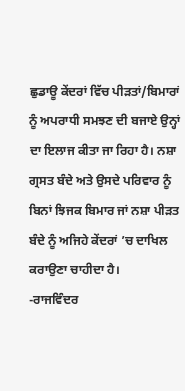ਛੁਡਾਊ ਕੇਂਦਰਾਂ ਵਿੱਚ ਪੀੜਤਾਂ/ਬਿਮਾਰਾਂ ਨੂੰ ਅਪਰਾਧੀ ਸਮਝਣ ਦੀ ਬਜਾਏ ਉਨ੍ਹਾਂ ਦਾ ਇਲਾਜ ਕੀਤਾ ਜਾ ਰਿਹਾ ਹੈ। ਨਸ਼ਾ ਗ੍ਰਸਤ ਬੰਦੇ ਅਤੇ ਉਸਦੇ ਪਰਿਵਾਰ ਨੂੰ ਬਿਨਾਂ ਝਿਜਕ ਬਿਮਾਰ ਜਾਂ ਨਸ਼ਾ ਪੀੜਤ ਬੰਦੇ ਨੂੰ ਅਜਿਹੇ ਕੇਂਦਰਾਂ ’ਚ ਦਾਖਿਲ ਕਰਾਉਣਾ ਚਾਹੀਦਾ ਹੈ।
-ਰਾਜਵਿੰਦਰ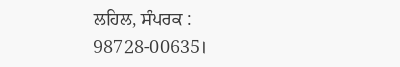ਲਹਿਲ, ਸੰਪਰਕ : 98728-00635।